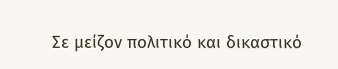Σε μείζον πολιτικό και δικαστικό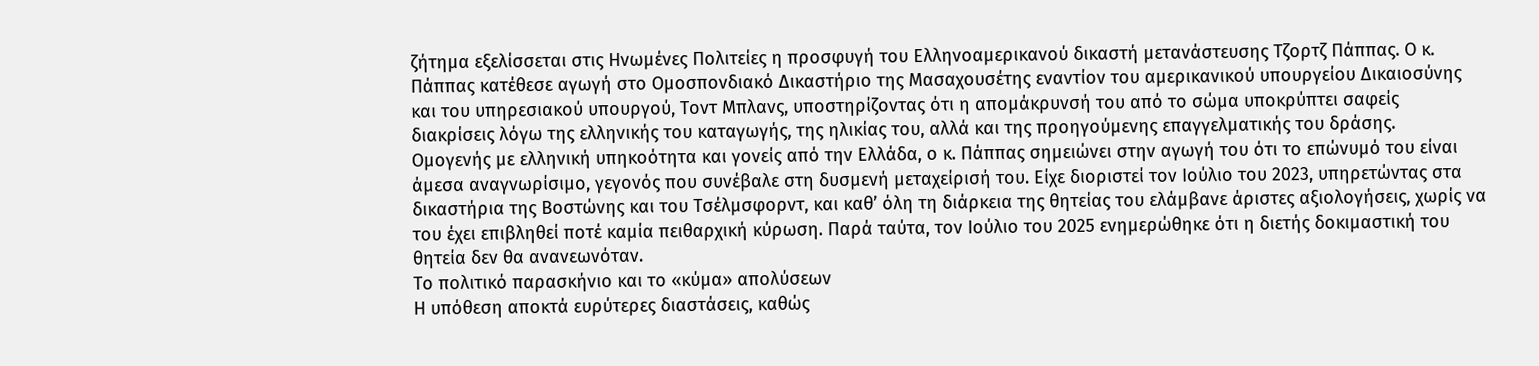ζήτημα εξελίσσεται στις Ηνωμένες Πολιτείες η προσφυγή του Ελληνοαμερικανού δικαστή μετανάστευσης Τζορτζ Πάππας. Ο κ. Πάππας κατέθεσε αγωγή στο Ομοσπονδιακό Δικαστήριο της Μασαχουσέτης εναντίον του αμερικανικού υπουργείου Δικαιοσύνης και του υπηρεσιακού υπουργού, Τοντ Μπλανς, υποστηρίζοντας ότι η απομάκρυνσή του από το σώμα υποκρύπτει σαφείς διακρίσεις λόγω της ελληνικής του καταγωγής, της ηλικίας του, αλλά και της προηγούμενης επαγγελματικής του δράσης.
Ομογενής με ελληνική υπηκοότητα και γονείς από την Ελλάδα, ο κ. Πάππας σημειώνει στην αγωγή του ότι το επώνυμό του είναι άμεσα αναγνωρίσιμο, γεγονός που συνέβαλε στη δυσμενή μεταχείρισή του. Είχε διοριστεί τον Ιούλιο του 2023, υπηρετώντας στα δικαστήρια της Βοστώνης και του Τσέλμσφορντ, και καθ’ όλη τη διάρκεια της θητείας του ελάμβανε άριστες αξιολογήσεις, χωρίς να του έχει επιβληθεί ποτέ καμία πειθαρχική κύρωση. Παρά ταύτα, τον Ιούλιο του 2025 ενημερώθηκε ότι η διετής δοκιμαστική του θητεία δεν θα ανανεωνόταν.
Το πολιτικό παρασκήνιο και το «κύμα» απολύσεων
Η υπόθεση αποκτά ευρύτερες διαστάσεις, καθώς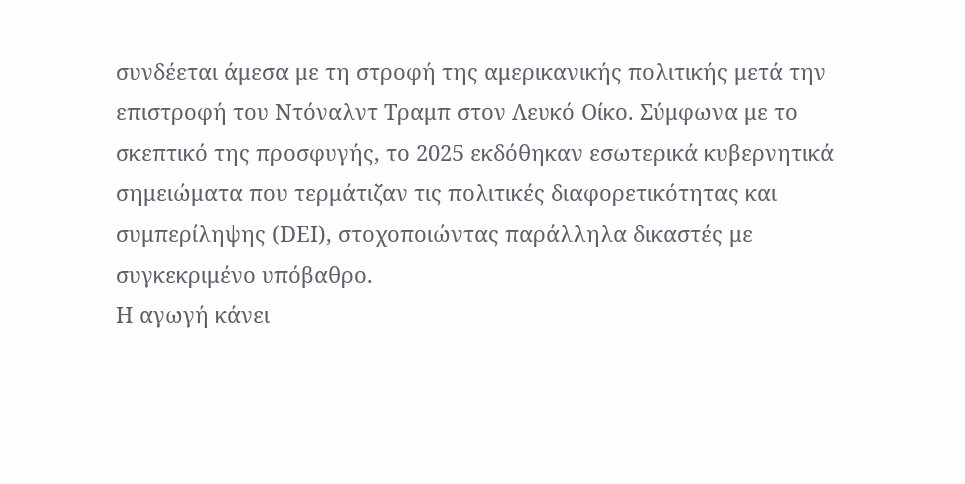συνδέεται άμεσα με τη στροφή της αμερικανικής πολιτικής μετά την επιστροφή του Ντόναλντ Τραμπ στον Λευκό Οίκο. Σύμφωνα με το σκεπτικό της προσφυγής, το 2025 εκδόθηκαν εσωτερικά κυβερνητικά σημειώματα που τερμάτιζαν τις πολιτικές διαφορετικότητας και συμπερίληψης (DEI), στοχοποιώντας παράλληλα δικαστές με συγκεκριμένο υπόβαθρο.
Η αγωγή κάνει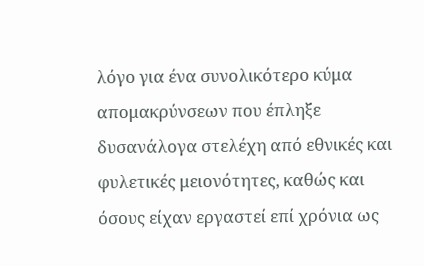λόγο για ένα συνολικότερο κύμα απομακρύνσεων που έπληξε δυσανάλογα στελέχη από εθνικές και φυλετικές μειονότητες, καθώς και όσους είχαν εργαστεί επί χρόνια ως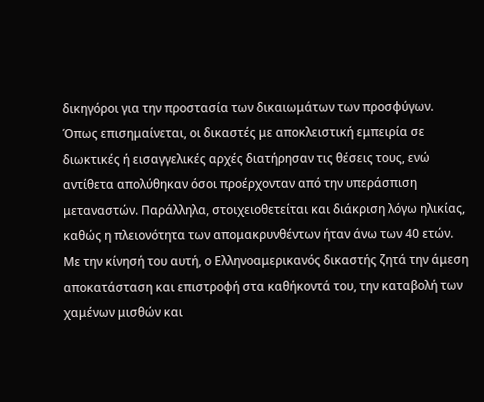δικηγόροι για την προστασία των δικαιωμάτων των προσφύγων. Όπως επισημαίνεται, οι δικαστές με αποκλειστική εμπειρία σε διωκτικές ή εισαγγελικές αρχές διατήρησαν τις θέσεις τους, ενώ αντίθετα απολύθηκαν όσοι προέρχονταν από την υπεράσπιση μεταναστών. Παράλληλα, στοιχειοθετείται και διάκριση λόγω ηλικίας, καθώς η πλειονότητα των απομακρυνθέντων ήταν άνω των 40 ετών.
Με την κίνησή του αυτή, ο Ελληνοαμερικανός δικαστής ζητά την άμεση αποκατάσταση και επιστροφή στα καθήκοντά του, την καταβολή των χαμένων μισθών και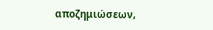αποζημιώσεων,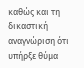καθώς και τη δικαστική αναγνώριση ότι υπήρξε θύμα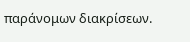παράνομων διακρίσεων.